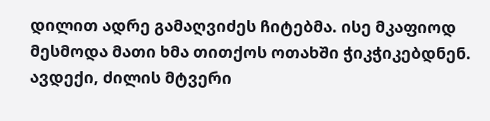დილით ადრე გამაღვიძეს ჩიტებმა. ისე მკაფიოდ მესმოდა მათი ხმა თითქოს ოთახში ჭიკჭიკებდნენ. ავდექი, ძილის მტვერი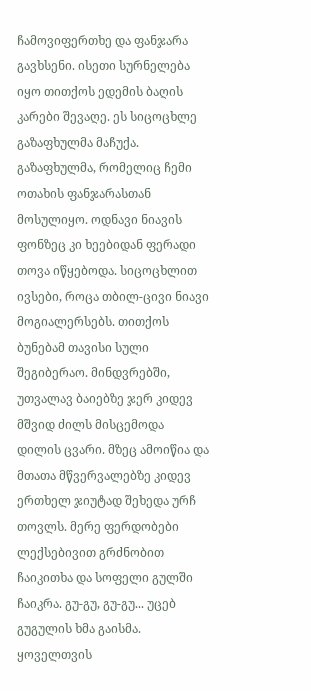ჩამოვიფერთხე და ფანჯარა გავხსენი. ისეთი სურნელება იყო თითქოს ედემის ბაღის კარები შევაღე. ეს სიცოცხლე გაზაფხულმა მაჩუქა. გაზაფხულმა, რომელიც ჩემი ოთახის ფანჯარასთან მოსულიყო. ოდნავი ნიავის ფონზეც კი ხეებიდან ფერადი თოვა იწყებოდა. სიცოცხლით ივსები, როცა თბილ-ცივი ნიავი მოგიალერსებს. თითქოს ბუნებამ თავისი სული შეგიბერაო. მინდვრებში, უთვალავ ბაიებზე ჯერ კიდევ მშვიდ ძილს მისცემოდა დილის ცვარი. მზეც ამოიწია და მთათა მწვერვალებზე კიდევ ერთხელ ჯიუტად შეხედა ურჩ თოვლს. მერე ფერდობები ლექსებივით გრძნობით ჩაიკითხა და სოფელი გულში ჩაიკრა. გუ-გუ, გუ-გუ... უცებ გუგულის ხმა გაისმა. ყოველთვის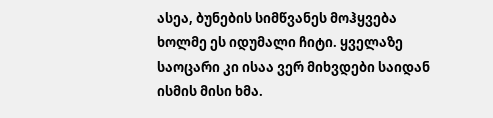ასეა, ბუნების სიმწვანეს მოჰყვება ხოლმე ეს იდუმალი ჩიტი. ყველაზე საოცარი კი ისაა ვერ მიხვდები საიდან ისმის მისი ხმა.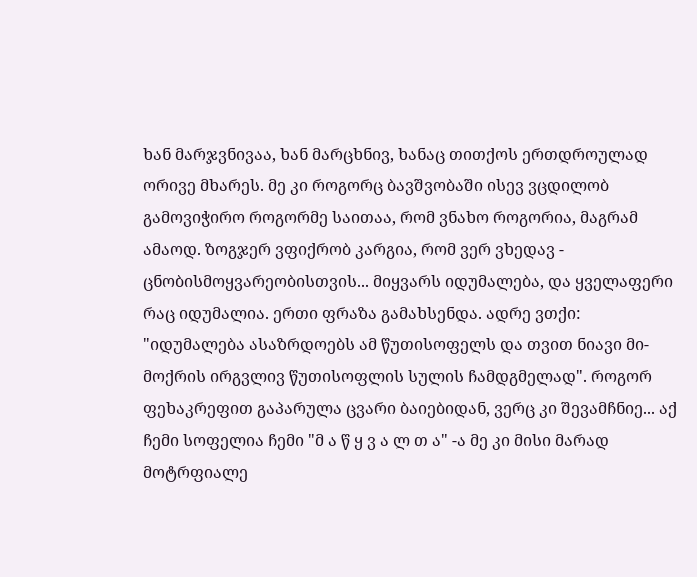ხან მარჯვნივაა, ხან მარცხნივ, ხანაც თითქოს ერთდროულად ორივე მხარეს. მე კი როგორც ბავშვობაში ისევ ვცდილობ გამოვიჭირო როგორმე საითაა, რომ ვნახო როგორია, მაგრამ ამაოდ. ზოგჯერ ვფიქრობ კარგია, რომ ვერ ვხედავ - ცნობისმოყვარეობისთვის... მიყვარს იდუმალება, და ყველაფერი რაც იდუმალია. ერთი ფრაზა გამახსენდა. ადრე ვთქი: "იდუმალება ასაზრდოებს ამ წუთისოფელს და თვით ნიავი მი-მოქრის ირგვლივ წუთისოფლის სულის ჩამდგმელად". როგორ ფეხაკრეფით გაპარულა ცვარი ბაიებიდან, ვერც კი შევამჩნიე... აქ ჩემი სოფელია ჩემი "მ ა წ ყ ვ ა ლ თ ა" -ა მე კი მისი მარად მოტრფიალე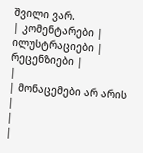შვილი ვარ.
| კომენტარები |
ილუსტრაციები |
რეცენზიები |
|
| მონაცემები არ არის |
|
|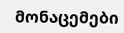მონაცემები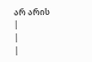არ არის |
|
|